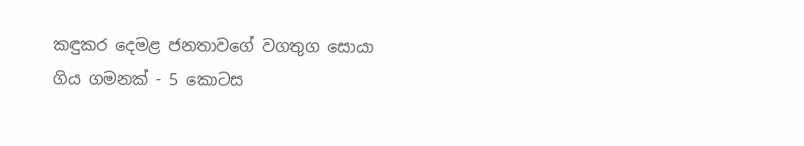කඳුකර දෙමළ ජනතාවගේ වගතුග සොයා ගිය ගමනක් - 5 කොටස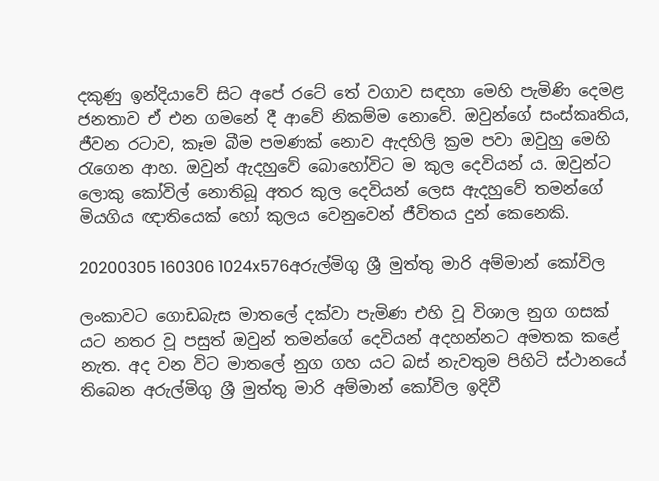දකුණු ඉන්දියාවේ සිට අපේ රටේ තේ වගාව සඳහා මෙහි පැමිණි දෙමළ ජනතාව ඒ එන ගමනේ දී ආවේ නිකම්ම නොවේ. ඔවුන්ගේ සංස්කෘතිය, ජීවන රටාව, කෑම බීම පමණක් නොව ඇදහිලි ක්‍රම පවා ඔවුහු මෙහි රැගෙන ආහ. ඔවුන් ඇදහුවේ බොහෝවිට ම කුල දෙවියන් ය. ඔවුන්ට ලොකු කෝවිල් නොතිබූ අතර කුල දෙවියන් ලෙස ඇදහුවේ තමන්ගේ මියගිය ඥාතියෙක් හෝ කුලය වෙනුවෙන් ජීවිතය දුන් කෙනෙකි.

20200305 160306 1024x576අරුල්මිගු ශ්‍රී මුත්තු මාරි අම්මාන් කෝවිල

ලංකාවට ගොඩබැස මාතලේ දක්වා පැමිණ එහි වූ විශාල නුග ගසක් යට නතර වූ පසුත් ඔවුන් තමන්ගේ දෙවියන් අදහන්නට අමතක කළේ නැත. අද වන විට මාතලේ නුග ගහ යට බස් නැවතුම පිහිටි ස්ථානයේ තිබෙන අරුල්මිගු ශ්‍රී මුත්තු මාරි අම්මාන් කෝවිල ඉදිවී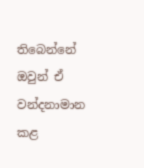තිබෙන්නේ ඔවුන් ඒ වන්දනාමාන කළ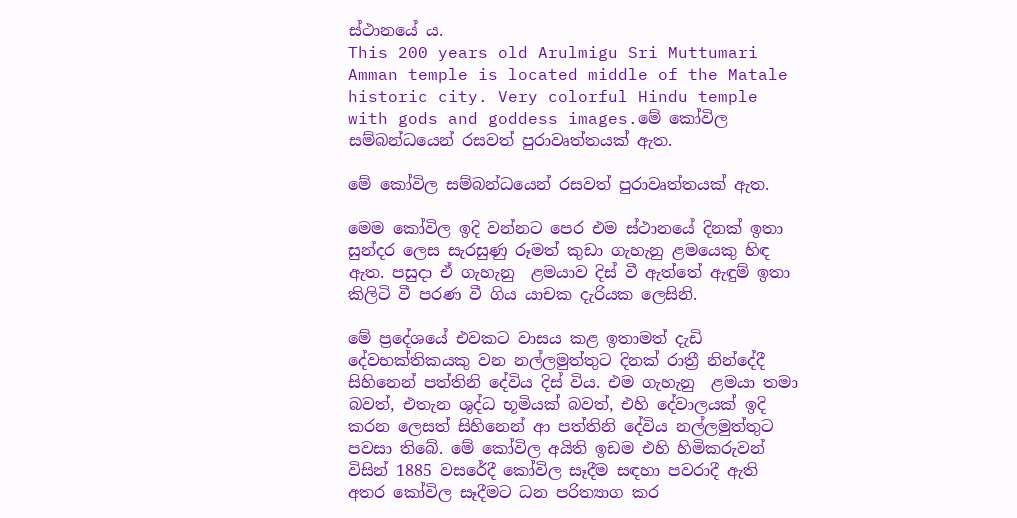ස්ථානයේ ය.
This 200 years old Arulmigu Sri Muttumari Amman temple is located middle of the Matale historic city. Very colorful Hindu temple with gods and goddess images.මේ කෝවිල සම්බන්ධයෙන් රසවත් පුරාවෘත්තයක් ඇත.

මේ කෝවිල සම්බන්ධයෙන් රසවත් පුරාවෘත්තයක් ඇත.

මෙම කෝවිල ඉදි වන්නට පෙර එම ස්ථානයේ දිනක් ඉතා සුන්දර ලෙස සැරසුණු රූමත් කුඩා ගැහැනු ළමයෙකු හිඳ ඇත. පසුදා ඒ ගැහැනු  ළමයාව දිස් වී ඇත්තේ ඇඳුම් ඉතා කිලිටි වී පරණ වී ගිය යාචක දැරියක ලෙසිනි.

මේ ප්‍රදේශයේ එවකට වාසය කළ ඉතාමත් දැඩි දේවභක්තිකයකු වන නල්ලමුත්තුට දිනක් රාත්‍රී නින්දේදී සිහිනෙන් පත්තිනි දේවිය දිස් විය. එම ගැහැනු  ළමයා තමා බවත්, එතැන ශුද්ධ භූමියක් බවත්, එහි දේවාලයක් ඉදි කරන ලෙසත් සිහිනෙන් ආ පත්තිනි දේවිය නල්ලමුත්තුට පවසා තිබේ. මේ කෝවිල අයිති ඉඩම එහි හිමිකරුවන් විසින් 1885 වසරේදී කෝවිල සෑදීම සඳහා පවරාදී ඇති අතර කෝවිල සෑදීමට ධන පරිත්‍යාග කර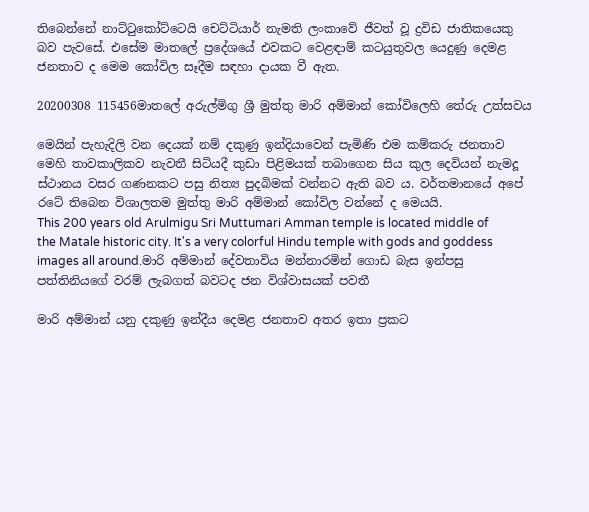තිබෙන්නේ නාට්ටුකෝට්ටෙයි චෙට්ටියාර් නැමති ලංකාවේ ජීවත් වූ ද්‍රවිඩ ජාතිකයෙකු බව පැවසේ. එසේම මාතලේ ප්‍රදේශයේ එවකට වෙළඳාම් කටයුතුවල යෙදුණු දෙමළ ජනතාව ද මෙම කෝවිල සෑදීම සඳහා දායක වී ඇත.

20200308 115456මාතලේ අරුල්මිගු ශ්‍රී මුත්තු මාරි අම්මාන් කෝවිලෙහි තේරු උත්සවය

මෙයින් පැහැදිලි වන දෙයක් නම් දකුණු ඉන්දියාවෙන් පැමිණි එම කම්කරු ජනතාව මෙහි තාවකාලිකව නැවතී සිටියදී කුඩා පිළිමයක් තබාගෙන සිය කුල දෙවියන් නැමදූ ස්ථානය වසර ගණනකට පසු නිත්‍ය පුදබිමක් වන්නට ඇති බව ය. වර්තමානයේ අපේ රටේ තිබෙන විශාලතම මුත්තු මාරි අම්මාන් කෝවිල වන්නේ ද මෙයයි.
This 200 years old Arulmigu Sri Muttumari Amman temple is located middle of the Matale historic city. It's a very colorful Hindu temple with gods and goddess images all around.මාරි අම්මාන් දේවතාවිය මන්නාරමින් ගොඩ බැස ඉන්පසු පත්තිනියගේ වරම් ලැබගත් බවටද ජන විශ්වාසයක් පවතී

මාරි අම්මාන් යනු දකුණු ඉන්දීය දෙමළ ජනතාව අතර ඉතා ප්‍රකට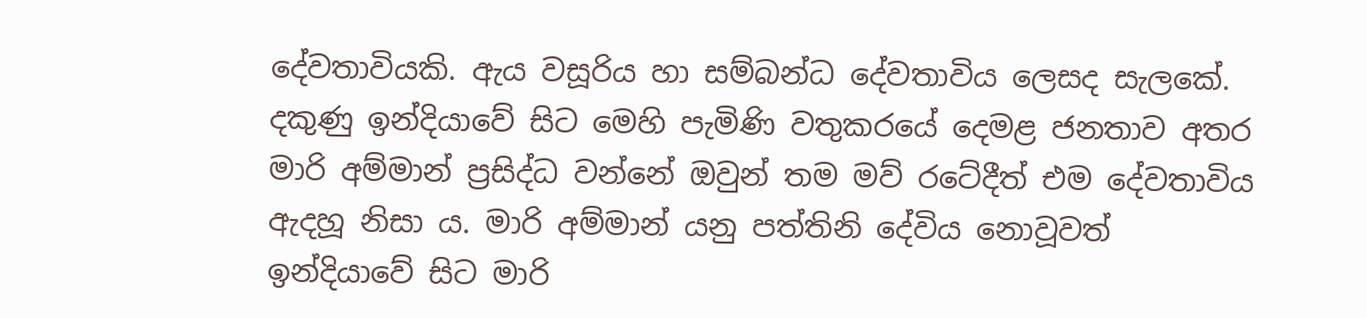දේවතාවියකි. ඇය වසූරිය හා සම්බන්ධ දේවතාවිය ලෙසද සැලකේ. දකුණු ඉන්දියාවේ සිට මෙහි පැමිණි වතුකරයේ දෙමළ ජනතාව අතර මාරි අම්මාන් ප්‍රසිද්ධ වන්නේ ඔවුන් තම මව් රටේදීත් එම දේවතාවිය ඇදහූ නිසා ය. මාරි අම්මාන් යනු පත්තිනි දේවිය නොවූවත් ඉන්දියාවේ සිට මාරි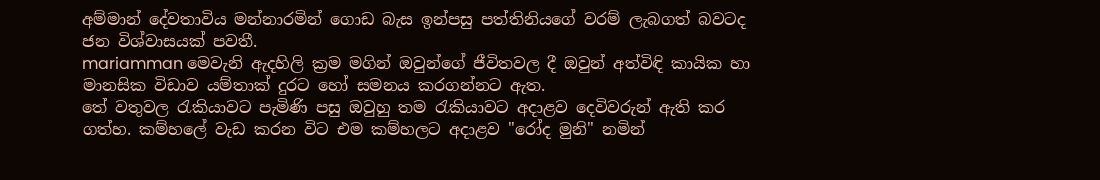අම්මාන් දේවතාවිය මන්නාරමින් ගොඩ බැස ඉන්පසු පත්තිනියගේ වරම් ලැබගත් බවටද ජන විශ්වාසයක් පවතී.
mariamman මෙවැනි ඇදහිලි ක්‍රම මගින් ඔවුන්ගේ ජීවිතවල දී ඔවුන් අත්විඳි කායික හා මානසික විඩාව යම්තාක් දුරට හෝ සමනය කරගන්නට ඇත.
තේ වතුවල රැකියාවට පැමිණි පසු ඔවුහු තම රැකියාවට අදාළව දෙවිවරුන් ඇති කර ගත්හ. කම්හලේ වැඩ කරන විට එම කම්හලට අදාළව "රෝද මුනි" නමින්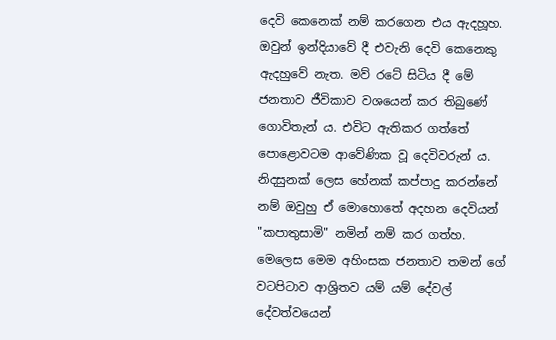දෙවි කෙනෙක් නම් කරගෙන එය ඇදහූහ. ඔවුන් ඉන්දියාවේ දී එවැනි දෙවි කෙනෙකු ඇදහුවේ නැත. මව් රටේ සිටිය දී මේ ජනතාව ජීවිකාව වශයෙන් කර තිබුණේ ගොවිතැන් ය. එවිට ඇතිකර ගත්තේ පොළොවටම ආවේණික වූ දෙවිවරුන් ය. නිදසුනක් ලෙස හේනක් කප්පාදු කරන්නේ නම් ඔවුහු ඒ මොහොතේ අදහන දෙවියන් "කපාතුසාමි" නමින් නම් කර ගත්හ. මෙලෙස මෙම අහිංසක ජනතාව තමන් ගේ වටපිටාව ආශ්‍රිතව යම් යම් දේවල් දේවත්වයෙන්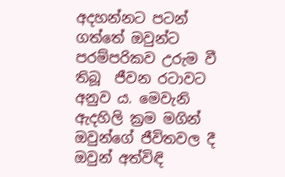අදහන්නට පටන් ගත්තේ ඔවුන්ට පරම්පරිකව උරුම වී තිබූ  ජීවන රටාවට අනුව ය. මෙවැනි ඇදහිලි ක්‍රම මගින් ඔවුන්ගේ ජීවිතවල දී ඔවුන් අත්විඳි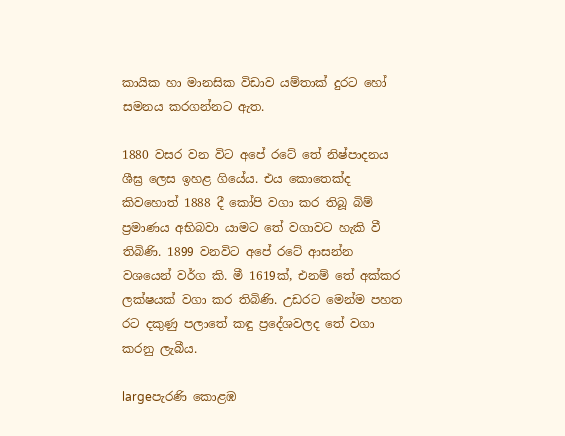කායික හා මානසික විඩාව යම්තාක් දුරට හෝ සමනය කරගන්නට ඇත.

1880 වසර වන විට අපේ රටේ තේ නිෂ්පාදනය ශීඝ්‍ර ලෙස ඉහළ ගියේය. එය කොතෙක්ද  කිවහොත් 1888 දී කෝපි වගා කර තිබූ බිම් ප්‍රමාණය අභිබවා යාමට තේ වගාවට හැකි වී තිබිණි. 1899 වනවිට අපේ රටේ ආසන්න වශයෙන් වර්ග කි. මී 1619ක්, එනම් තේ අක්කර ලක්ෂයක් වගා කර තිබිණි. උඩරට මෙන්ම පහත රට දකුණු පලාතේ කඳු ප්‍රදේශවලද තේ වගා කරනු ලැබීය.

largeපැරණි කොළඹ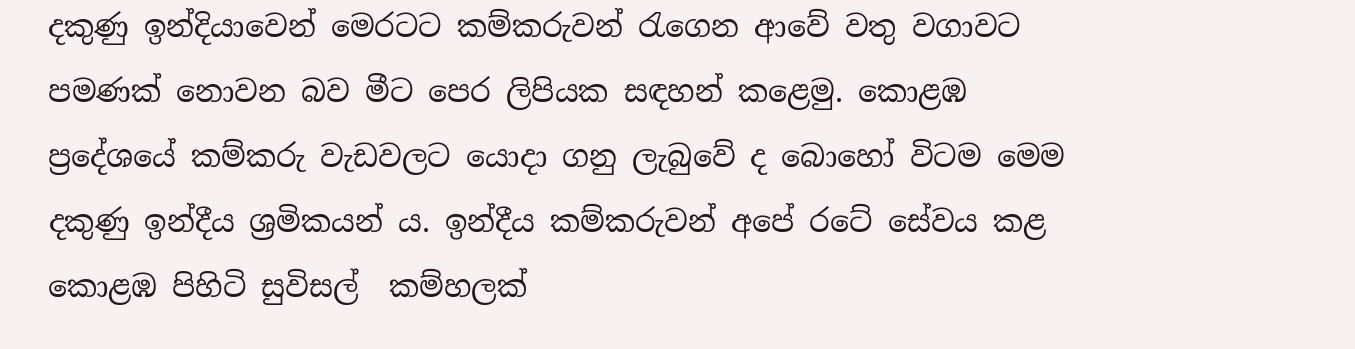දකුණු ඉන්දියාවෙන් මෙරටට කම්කරුවන් රැගෙන ආවේ වතු වගාවට පමණක් නොවන බව මීට පෙර ලිපියක සඳහන් කළෙමු. කොළඹ ප්‍රදේශයේ කම්කරු වැඩවලට යොදා ගනු ලැබුවේ ද බොහෝ විටම මෙම දකුණු ඉන්දීය ශ්‍රමිකයන් ය. ඉන්දීය කම්කරුවන් අපේ රටේ සේවය කළ කොළඹ පිහිටි සුවිසල්  කම්හලක්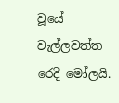වූයේ වැල්ලවත්ත රෙදි මෝලයි.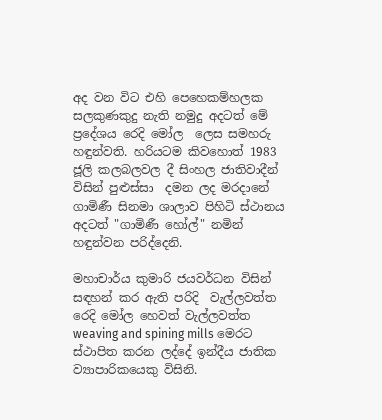අද වන විට එහි පෙහෙකම්හලක සලකුණකුදු නැති නමුදු අදටත් මේ ප්‍රදේශය රෙදි මෝල  ලෙස සමහරු හඳුන්වති. හරියටම කිවහොත් 1983 ජූලි කලබලවල දී සිංහල ජාතිවාදීන් විසින් පුළුස්සා  දමන ලද මරදානේ ගාමිණී සිනමා ශාලාව පිහිටි ස්ථානය අදටත් "ගාමිණී හෝල්" නමින් හඳුන්වන පරිද්දෙනි.

මහාචාර්ය කුමාරි ජයවර්ධන විසින් සඳහන් කර ඇති පරිදි  වැල්ලවත්ත රෙදි මෝල හෙවත් වැල්ලවත්ත weaving and spining mills මෙරට ස්ථාපිත කරන ලද්දේ ඉන්දීය ජාතික ව්‍යාපාරිකයෙකු විසිනි.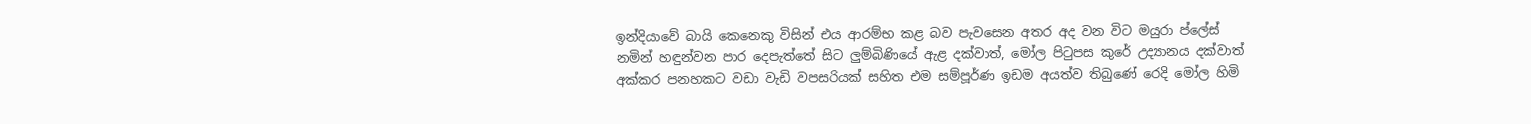ඉන්දියාවේ බායි කෙනෙකු විසින් එය ආරම්භ කළ බව පැවසෙන අතර අද වන විට මයුරා ප්ලේස් නමින් හඳුන්වන පාර දෙපැත්තේ සිට ලුම්බිණියේ ඇළ දක්වාත්, මෝල පිටුපස කුරේ උද්‍යානය දක්වාත් අක්කර පනහකට වඩා වැඩි වපසරියක් සහිත එම සම්පූර්ණ ඉඩම අයත්ව තිබුණේ රෙදි මෝල හිමි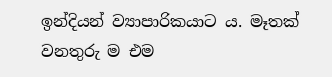ඉන්දියන් ව්‍යාපාරිකයාට ය. මෑතක් වනතුරු ම එම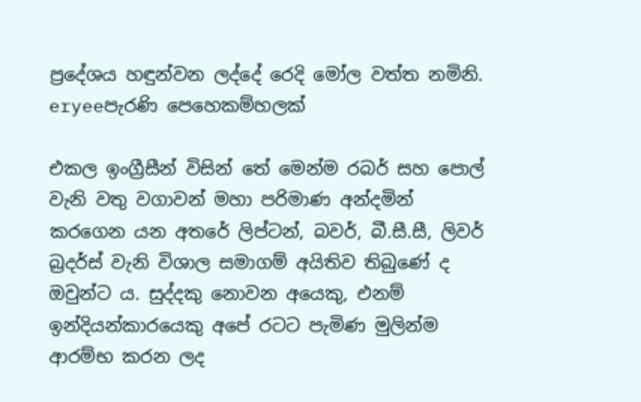ප්‍රදේශය හඳුන්වන ලද්දේ රෙදි මෝල වත්ත නමිනි.
eryeeපැරණි පෙහෙකම්හලක්

එකල ඉංග්‍රීසීන් විසින් තේ මෙන්ම රබර් සහ පොල් වැනි වතු වගාවන් මහා පරිමාණ අන්දමින් කරගෙන යන අතරේ ලිප්ටන්, බවර්, බී.සී.සී, ලිවර් බ්‍රදර්ස් වැනි විශාල සමාගම් අයිතිව තිබුණේ ද ඔවුන්ට ය. සුද්දකු නොවන අයෙකු, එනම් ඉන්දියන්කාරයෙකු අපේ රටට පැමිණ මුලින්ම ආරම්භ කරන ලද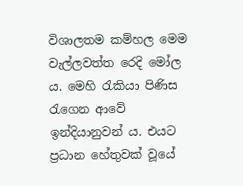විශාලතම කම්හල මෙම වැල්ලවත්ත රෙදි මෝල ය. මෙහි රැකියා පිණිස රැගෙන ආවේ ඉන්දියානුවන් ය. එයට ප්‍රධාන හේතුවක් වූයේ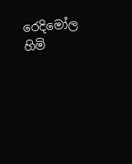රෙදිමෝල හිමි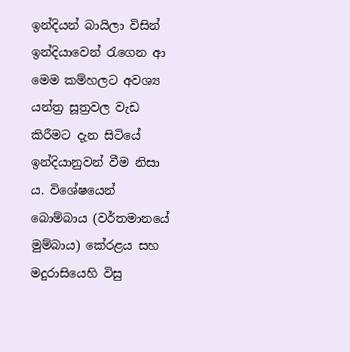ඉන්දියන් බායිලා විසින් ඉන්දියාවෙන් රැගෙන ආ මෙම කම්හලට අවශ්‍ය යන්ත්‍ර සූත්‍රවල වැඩ කිරීමට දැන සිටියේ ඉන්දියානුවන් වීම නිසා ය. විශේෂයෙන් බොම්බාය (වර්තමානයේ මුම්බාය) කේරළය සහ මදුරාසියෙහි විසු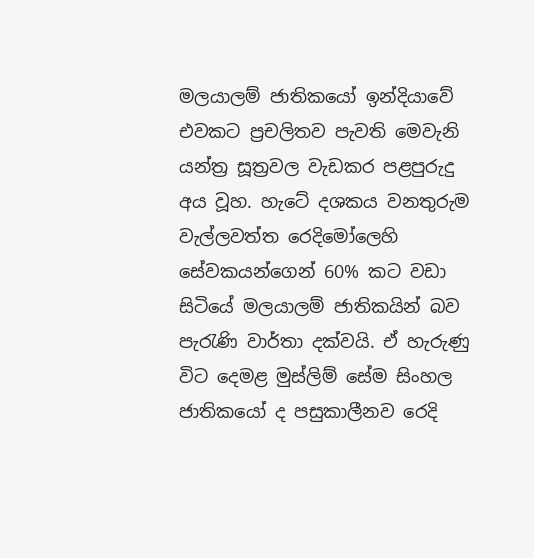මලයාලම් ජාතිකයෝ ඉන්දියාවේ එවකට ප්‍රචලිතව පැවති මෙවැනි යන්ත්‍ර සූත්‍රවල වැඩකර පළපුරුදු අය වූහ. හැටේ දශකය වනතුරුම වැල්ලවත්ත රෙදිමෝලෙහි සේවකයන්ගෙන් 60% කට වඩා සිටියේ මලයාලම් ජාතිකයින් බව පැරැණි වාර්තා දක්වයි. ඒ හැරුණු විට දෙමළ මුස්ලිම් සේම සිංහල ජාතිකයෝ ද පසුකාලීනව රෙදි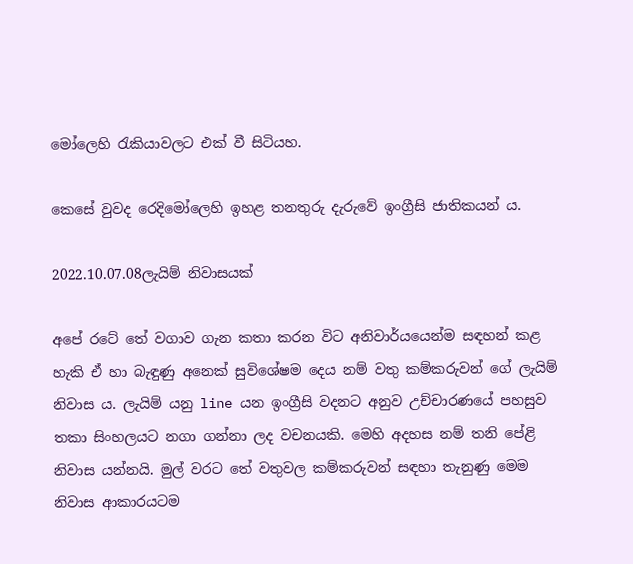මෝලෙහි රැකියාවලට එක් වී සිටියහ.

කෙසේ වුවද රෙදිමෝලෙහි ඉහළ තනතුරු දැරුවේ ඉංග්‍රීසි ජාතිකයන් ය.

2022.10.07.08ලැයිම් නිවාසයක්

අපේ රටේ තේ වගාව ගැන කතා කරන විට අනිවාර්යයෙන්ම සඳහන් කළ හැකි ඒ හා බැඳුණු අනෙක් සුවිශේෂම දෙය නම් වතු කම්කරුවන් ගේ ලැයිම් නිවාස ය. ලැයිම් යනු line යන ඉංග්‍රීසි වදනට අනුව උච්චාරණයේ පහසුව තකා සිංහලයට නගා ගන්නා ලද වචනයකි. මෙහි අදහස නම් තනි පේළි නිවාස යන්නයි. මුල් වරට තේ වතුවල කම්කරුවන් සඳහා තැනුණු මෙම නිවාස ආකාරයටම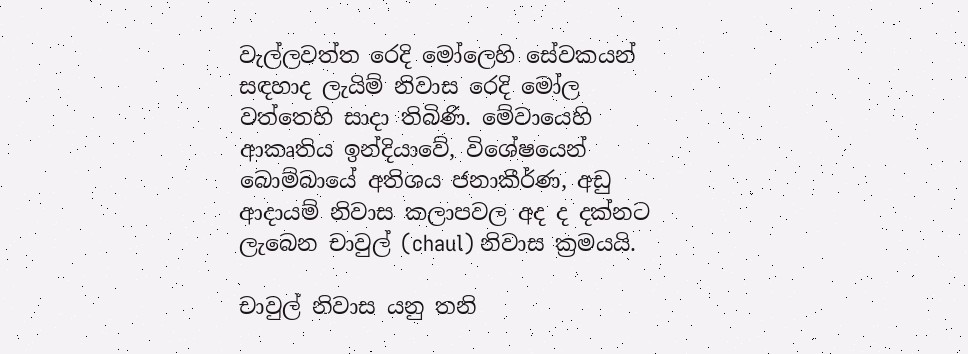වැල්ලවත්ත රෙදි මෝලෙහි සේවකයන් සඳහාද ලැයිම් නිවාස රෙදි මෝල වත්තෙහි සාදා තිබිණි. මේවායෙහි ආකෘතිය ඉන්දියාවේ, විශේෂයෙන් බොම්බායේ අතිශය ජනාකීර්ණ, අඩු ආදායම් නිවාස කලාපවල අද ද දක්නට ලැබෙන චාවුල් (chaul) නිවාස ක්‍රමයයි.

චාවුල් නිවාස යනු තනි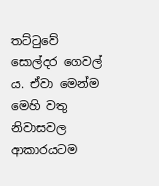තට්ටුවේ සොල්දර ගෙවල් ය. ඒවා මෙන්ම මෙහි වතු නිවාසවල ආකාරයටම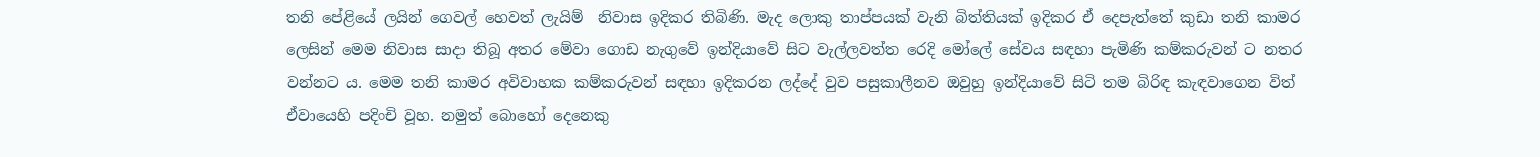තනි පේළියේ ලයින් ගෙවල් හෙවත් ලැයිම්  නිවාස ඉදිකර තිබිණි. මැද ලොකු තාප්පයක් වැනි බිත්තියක් ඉදිකර ඒ දෙපැත්තේ කුඩා තනි කාමර ලෙසින් මෙම නිවාස සාදා තිබූ අතර මේවා ගොඩ නැගුවේ ඉන්දියාවේ සිට වැල්ලවත්ත රෙදි මෝලේ සේවය සඳහා පැමිණි කම්කරුවන් ට නතර වන්නට ය. මෙම තනි කාමර අවිවාහක කම්කරුවන් සඳහා ඉදිකරන ලද්දේ වුව පසුකාලීනව ඔවුහු ඉන්දියාවේ සිටි තම බිරිඳ කැඳවාගෙන විත් ඒවායෙහි පදිංචි වූහ. නමුත් බොහෝ දෙනෙකු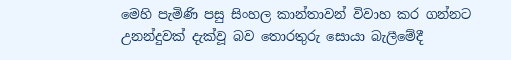මෙහි පැමිණි පසු සිංහල කාන්තාවන් විවාහ කර ගන්නට උනන්දුවක් දැක්වූ බව තොරතුරු සොයා බැලීමේදී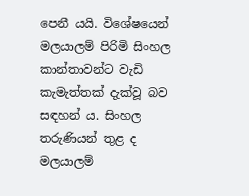පෙනී යයි. විශේෂයෙන් මලයාලම් පිරිමි සිංහල කාන්තාවන්ට වැඩි කැමැත්තක් දැක්වූ බව සඳහන් ය. සිංහල තරුණියන් තුළ ද මලයාලම්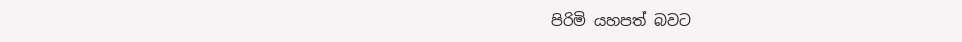පිරිමි යහපත් බවට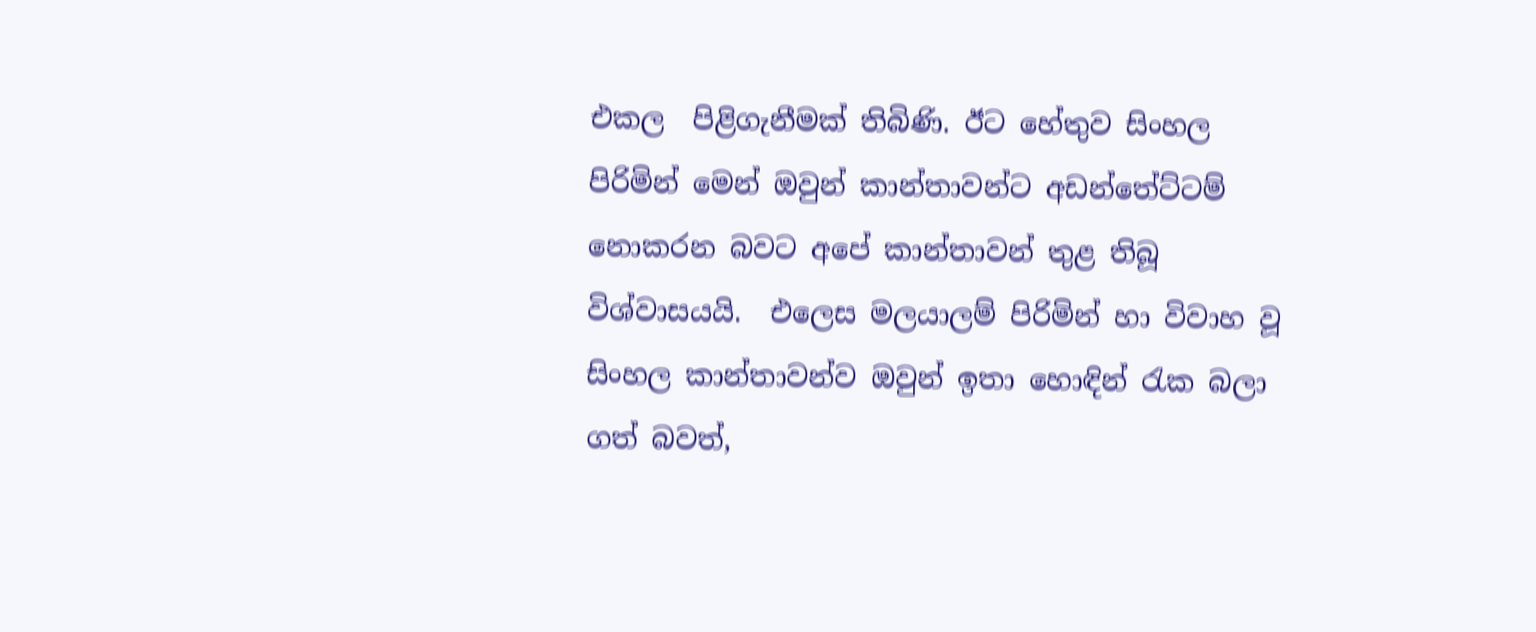එකල  පිළිගැනීමක් තිබිණි. ඊට හේතුව සිංහල පිරිමින් මෙන් ඔවුන් කාන්තාවන්ට අඩන්තේට්ටම් නොකරන බවට අපේ කාන්තාවන් තුළ තිබූ විශ්වාසයයි.  එලෙස මලයාලම් පිරිමින් හා විවාහ වූ සිංහල කාන්තාවන්ව ඔවුන් ඉතා හොඳින් රැක බලා ගත් බවත්,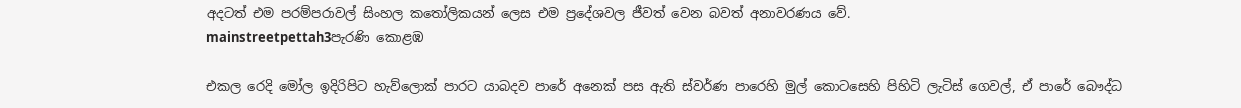අදටත් එම පරම්පරාවල් සිංහල කතෝලිකයන් ලෙස එම ප්‍රදේශවල ජීවත් වෙන බවත් අනාවරණය වේ.
mainstreetpettah3පැරණි කොළඹ

එකල රෙදි මෝල ඉදිරිපිට හැව්ලොක් පාරට යාබදව පාරේ අනෙක් පස ඇති ස්වර්ණ පාරෙහි මුල් කොටසෙහි පිහිටි ලැටිස් ගෙවල්, ඒ පාරේ බෞද්ධ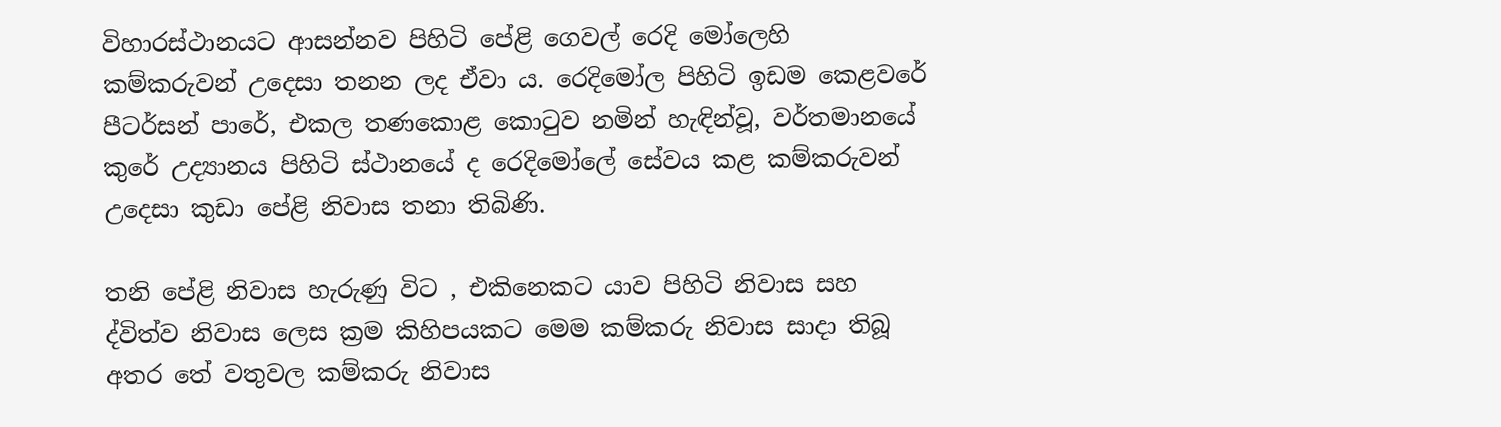විහාරස්ථානයට ආසන්නව පිහිටි පේළි ගෙවල් රෙදි මෝලෙහි කම්කරුවන් උදෙසා තනන ලද ඒවා ය. රෙදිමෝල පිහිටි ඉඩම කෙළවරේ පීටර්සන් පාරේ, එකල තණකොළ කොටුව නමින් හැඳින්වූ, වර්තමානයේ කුරේ උද්‍යානය පිහිටි ස්ථානයේ ද රෙදිමෝලේ සේවය කළ කම්කරුවන් උදෙසා කුඩා පේළි නිවාස තනා තිබිණි.

තනි පේළි නිවාස හැරුණු විට , එකිනෙකට යාව පිහිටි නිවාස සහ ද්විත්ව නිවාස ලෙස ක්‍රම කිහිපයකට මෙම කම්කරු නිවාස සාදා තිබූ අතර තේ වතුවල කම්කරු නිවාස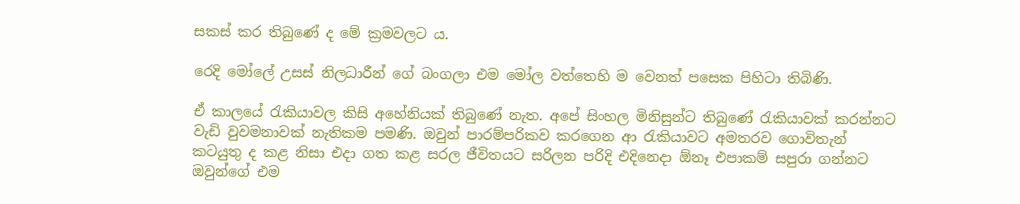සකස් කර තිබුණේ ද මේ ක්‍රමවලට ය.

රෙදි මෝලේ උසස් නිලධාරීන් ගේ බංගලා එම මෝල වත්තෙහි ම වෙනත් පසෙක පිහිටා තිබිණි.

ඒ කාලයේ රැකියාවල කිසි අහේනියක් තිබුණේ නැත. අපේ සිංහල මිනිසුන්ට තිබුණේ රැකියාවක් කරන්නට වැඩි වුවමනාවක් නැතිකම පමණි. ඔවුන් පාරම්පරිකව කරගෙන ආ රැකියාවට අමතරව ගොවිතැන් කටයුතු ද කළ නිසා එදා ගත කළ සරල ජීවිතයට සරිලන පරිදි එදිනෙදා ඕනෑ එපාකම් සපුරා ගන්නට  ඔවුන්ගේ එම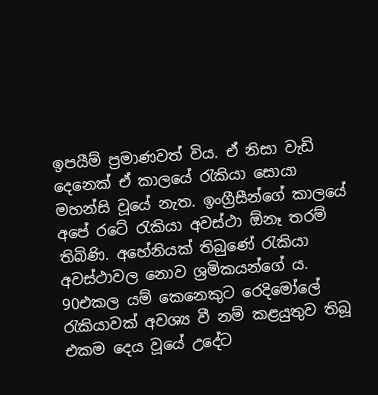ඉපයීම් ප්‍රමාණවත් විය. ඒ නිසා වැඩි දෙනෙක් ඒ කාලයේ රැකියා සොයා මහන්සි වූයේ නැත. ඉංග්‍රීසීන්ගේ කාලයේ අපේ රටේ රැකියා අවස්ථා ඕනෑ තරම් තිබිණි. අහේනියක් තිබුණේ රැකියා අවස්ථාවල නොව ශ්‍රමිකයන්ගේ ය.
90එකල යම් කෙනෙකුට රෙදිමෝලේ රැකියාවක් අවශ්‍ය වී නම් කළයුතුව තිබූ එකම දෙය වූයේ උදේට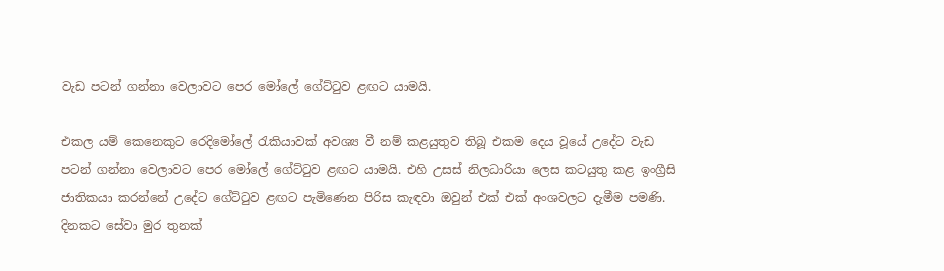වැඩ පටන් ගන්නා වෙලාවට පෙර මෝලේ ගේට්ටුව ළඟට යාමයි.

එකල යම් කෙනෙකුට රෙදිමෝලේ රැකියාවක් අවශ්‍ය වී නම් කළයුතුව තිබූ එකම දෙය වූයේ උදේට වැඩ පටන් ගන්නා වෙලාවට පෙර මෝලේ ගේට්ටුව ළඟට යාමයි. එහි උසස් නිලධාරියා ලෙස කටයුතු කළ ඉංග්‍රීසි ජාතිකයා කරන්නේ උදේට ගේට්ටුව ළඟට පැමිණෙන පිරිස කැඳවා ඔවුන් එක් එක් අංශවලට දැමීම පමණි. දිනකට සේවා මුර තුනක්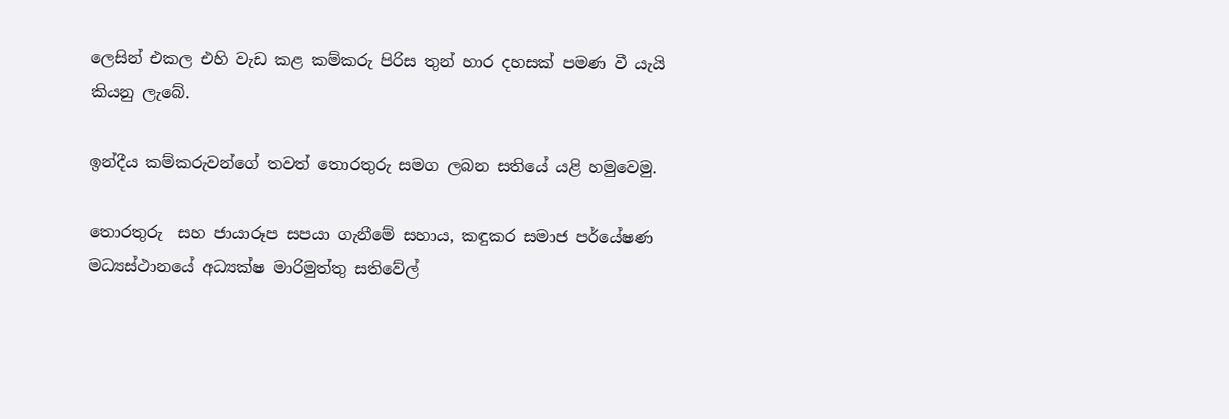ලෙසින් එකල එහි වැඩ කළ කම්කරු පිරිස තුන් හාර දහසක් පමණ වී යැයි කියනු ලැබේ.

ඉන්දීය කම්කරුවන්ගේ තවත් තොරතුරු සමග ලබන සතියේ යළි හමුවෙමු.

තොරතුරු  සහ ජායාරූප සපයා ගැනීමේ සහාය, කඳුකර සමාජ පර්යේෂණ මධ්‍යස්ථානයේ අධ්‍යක්ෂ මාරිමුත්තු සතිවේල්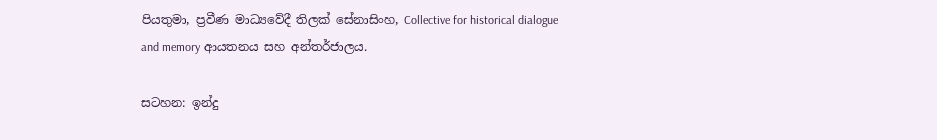පියතුමා, ප්‍රවීණ මාධ්‍යවේදී තිලක් සේනාසිංහ, Collective for historical dialogue and memory ආයතනය සහ අන්තර්ජාලය.

සටහන: ඉන්දු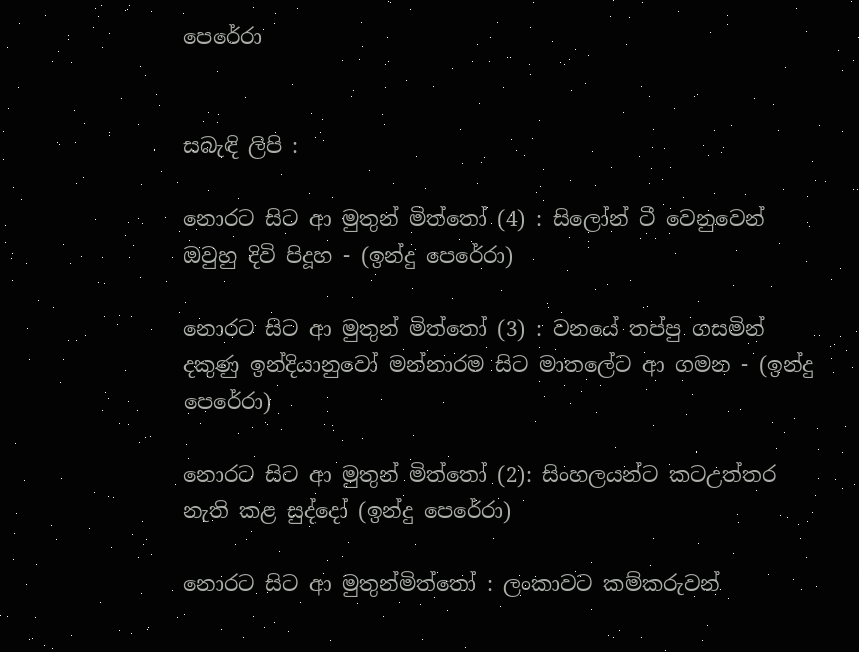පෙරේරා


සබැඳි ලිපි :

නොරට සිට ආ මුතුන් මිත්තෝ (4) : සිලෝන් ටී වෙනුවෙන් ඔවුහු දිවි පිදූහ - (ඉන්දු පෙරේරා)

නොරට සිට ආ මුතුන් මිත්තෝ (3) : වනයේ තප්පු ගසමින් දකුණු ඉන්දියානුවෝ මන්නාරම සිට මාතලේට ආ ගමන - (ඉන්දු පෙරේරා)

නොරට සිට ආ මුතුන් මිත්තෝ (2): සිංහලයන්ට කටඋත්තර නැති කළ සුද්දෝ (ඉන්දු පෙරේරා)

නොරට සිට ආ මුතුන්මිත්තෝ : ලංකාවට කම්කරුවන්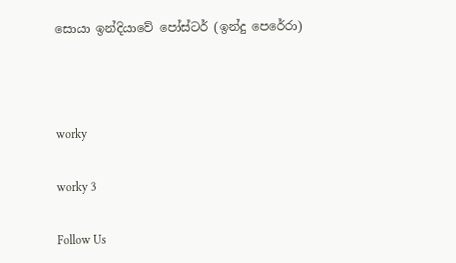සොයා ඉන්දියාවේ පෝස්ටර් (ඉන්දු පෙරේරා)



worky

worky 3

Follow Us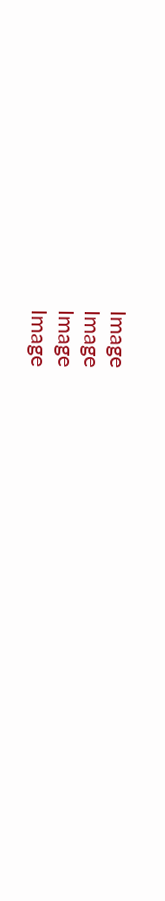Image
Image
Image
Image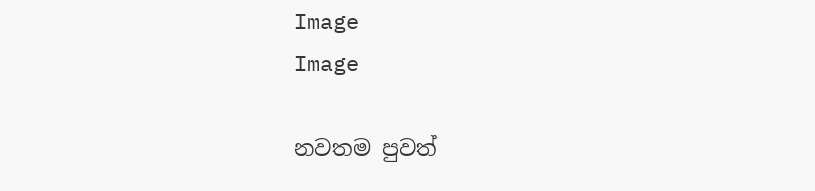Image
Image

නවතම පුවත්